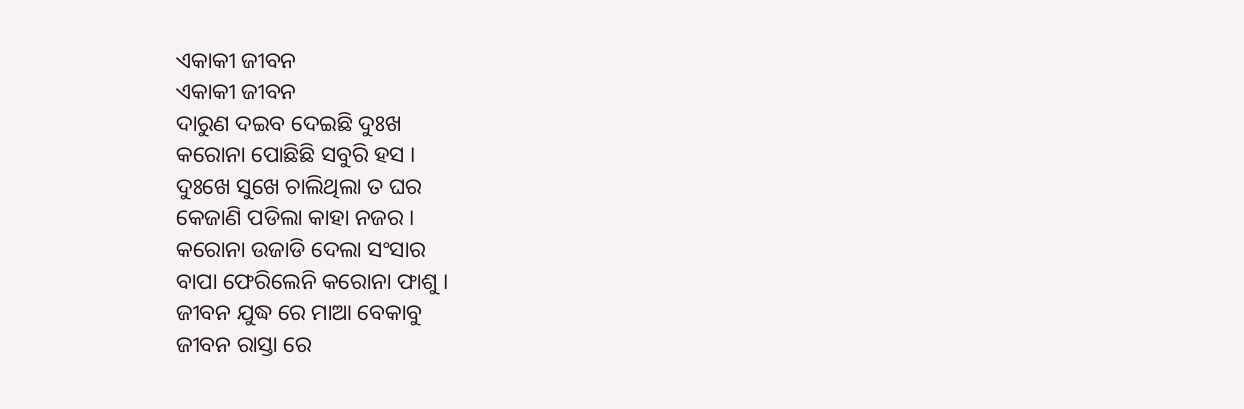ଏକାକୀ ଜୀବନ
ଏକାକୀ ଜୀବନ
ଦାରୁଣ ଦଇବ ଦେଇଛି ଦୁଃଖ
କରୋନା ପୋଛିଛି ସବୁରି ହସ ।
ଦୁଃଖେ ସୁଖେ ଚାଲିଥିଲା ତ ଘର
କେଜାଣି ପଡିଲା କାହା ନଜର ।
କରୋନା ଉଜାଡି ଦେଲା ସଂସାର
ବାପା ଫେରିଲେନି କରୋନା ଫାଶୁ ।
ଜୀବନ ଯୁଦ୍ଧ ରେ ମାଆ ବେକାବୁ
ଜୀବନ ରାସ୍ତା ରେ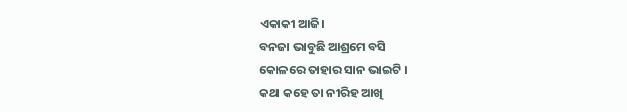ଏକାକୀ ଆଜି।
ବନଜା ଭାବୁଛି ଆଶ୍ରମେ ବସି
କୋଳରେ ତାହାର ସାନ ଭାଇଟି ।
କଥା କହେ ତା ନୀରିହ ଆଖି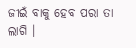ଜୀଇଁ ବାକୁ ହେବ ପରା ତା ଲାଗି ।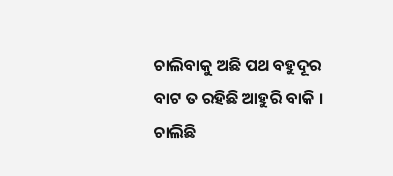ଚାଲିବାକୁ ଅଛି ପଥ ବହୁଦୂର
ବାଟ ତ ରହିଛି ଆହୁରି ବାକି ।
ଚାଲିଛି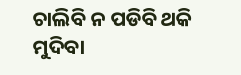ଚାଲିବି ନ ପଡିବି ଥକି
ମୁଦିବା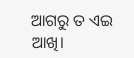ଆଗରୁ ତ ଏଇ ଆଖି।